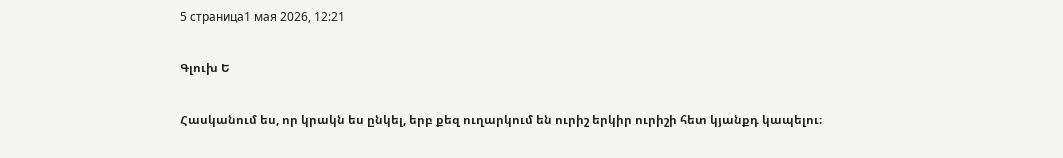5 страница1 мая 2026, 12:21

Գլուխ Ե

Հասկանում ես, որ կրակն ես ընկել, երբ քեզ ուղարկում են ուրիշ երկիր ուրիշի հետ կյանքդ կապելու։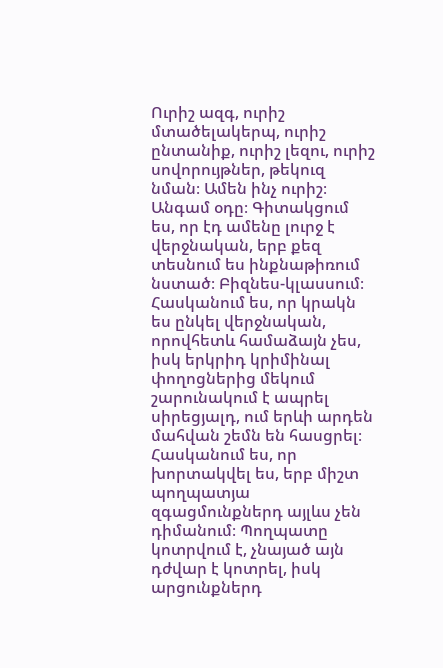Ուրիշ ազգ, ուրիշ մտածելակերպ, ուրիշ ընտանիք, ուրիշ լեզու, ուրիշ սովորույթներ, թեկուզ նման։ Ամեն ինչ ուրիշ։ Անգամ օդը։ Գիտակցում ես, որ էդ ամենը լուրջ է վերջնական, երբ քեզ տեսնում ես ինքնաթիռում նստած։ Բիզնես-կլասսում։ Հասկանում ես, որ կրակն ես ընկել վերջնական, որովհետև համաձայն չես, իսկ երկրիդ կրիմինալ փողոցներից մեկում շարունակում է ապրել սիրեցյալդ, ում երևի արդեն մահվան շեմն են հասցրել։ Հասկանում ես, որ խորտակվել ես, երբ միշտ պողպատյա զգացմունքներդ այլևս չեն դիմանում։ Պողպատը կոտրվում է, չնայած այն դժվար է կոտրել, իսկ արցունքներդ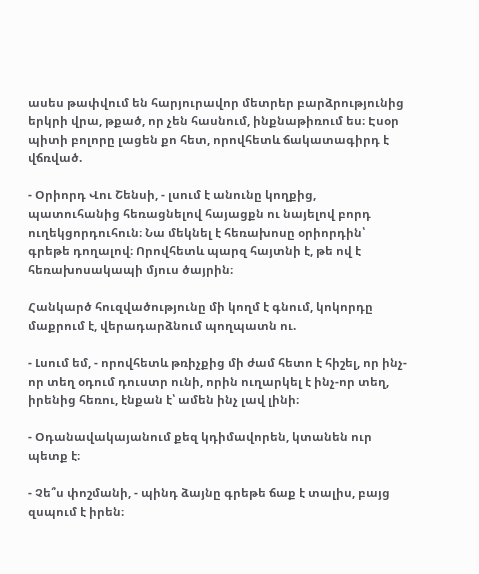ասես թափվում են հարյուրավոր մետրեր բարձրությունից երկրի վրա, թքած, որ չեն հասնում, ինքնաթիռում ես։ Էսօր պիտի բոլորը լացեն քո հետ, որովհետև ճակատագիրդ է վճռված.

- Օրիորդ Վու Շենսի, - լսում է անունը կողքից, պատուհանից հեռացնելով հայացքն ու նայելով բորդ ուղեկցորդուհուն։ Նա մեկնել է հեռախոսը օրիորդին՝ գրեթե դողալով։ Որովհետև պարզ հայտնի է, թե ով է հեռախոսակապի մյուս ծայրին։

Հանկարծ հուզվածությունը մի կողմ է գնում, կոկորդը մաքրում է, վերադարձնում պողպատն ու.

- Լսում եմ, - որովհետև թռիչքից մի ժամ հետո է հիշել, որ ինչ-որ տեղ օդում դուստր ունի, որին ուղարկել է ինչ-որ տեղ, իրենից հեռու, էնքան է՝ ամեն ինչ լավ լինի։

- Օդանավակայանում քեզ կդիմավորեն, կտանեն ուր պետք է։

- Չե՞ս փոշմանի, - պինդ ձայնը գրեթե ճաք է տալիս, բայց զսպում է իրեն։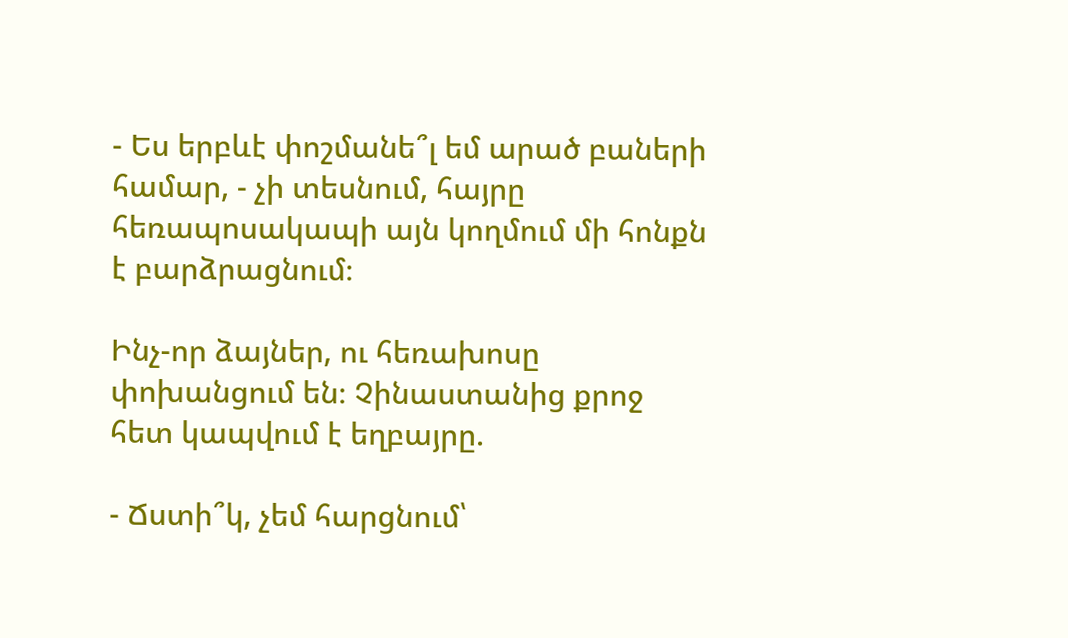- Ես երբևէ փոշմանե՞լ եմ արած բաների համար, - չի տեսնում, հայրը հեռապոսակապի այն կողմում մի հոնքն է բարձրացնում։

Ինչ-որ ձայներ, ու հեռախոսը փոխանցում են։ Չինաստանից քրոջ հետ կապվում է եղբայրը.

- Ճստի՞կ, չեմ հարցնում՝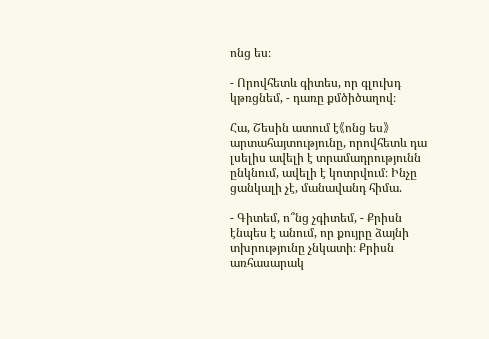ոնց ես։

- Որովհետև գիտես, որ գլուխդ կթռցնեմ, - դառը քմծիծաղով։

Հա, Շեսին ատում է《ոնց ես》արտահայտությունը, որովհետև դա լսելիս ավելի է տրամադրությունն ընկնում, ավելի է կոտրվում։ Ինչը ցանկալի չէ, մանավանդ հիմա.

- Գիտեմ, ո՞նց չգիտեմ, - Քրիսն էնպես է անում, որ քույրը ձայնի տխրությունը չնկատի։ Քրիսն առհասարակ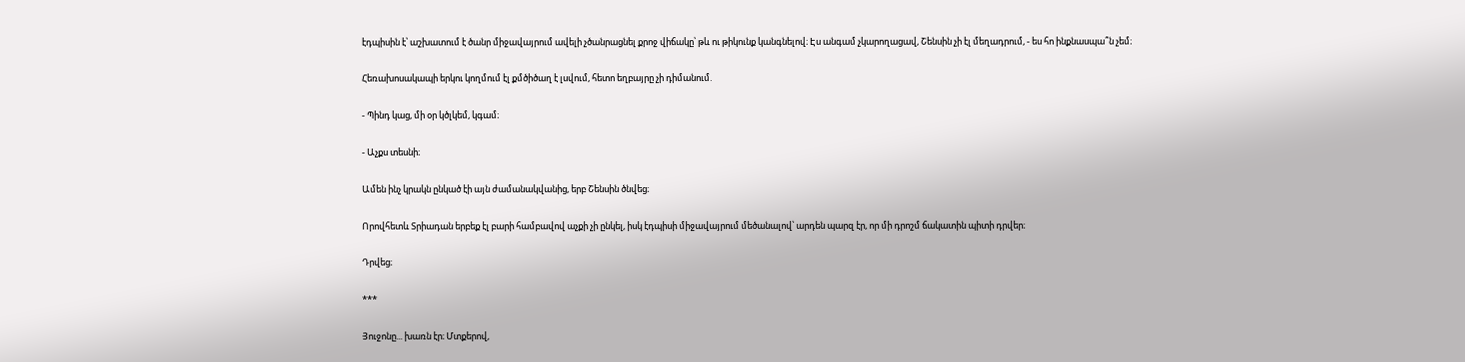էդպիսին է՝ աշխատում է ծանր միջավայրում ավելի չծանրացնել քրոջ վիճակը՝ թև ու թիկունք կանգնելով։ Էս անգամ չկարողացավ, Շենսին չի էլ մեղադրում, - ես հո ինքնասպա՞ն չեմ։

Հեռախոսակապի երկու կողմում էլ քմծիծաղ է լսվում, հետո եղբայրը չի դիմանում.

- Պինդ կաց, մի օր կծլկեմ, կգամ։

- Աչքս տեսնի։

Ամեն ինչ կրակն ընկած էի այն ժամանակվանից, երբ Շենսին ծնվեց։

Որովհետև Տրիադան երբեք էլ բարի համբավով աչքի չի ընկել, իսկ էդպիսի միջավայրում մեծանալով՝ արդեն պարզ էր, որ մի դրոշմ ճակատին պիտի դրվեր։

Դրվեց։

***

Յուջոնը... խառն էր։ Մտքերով,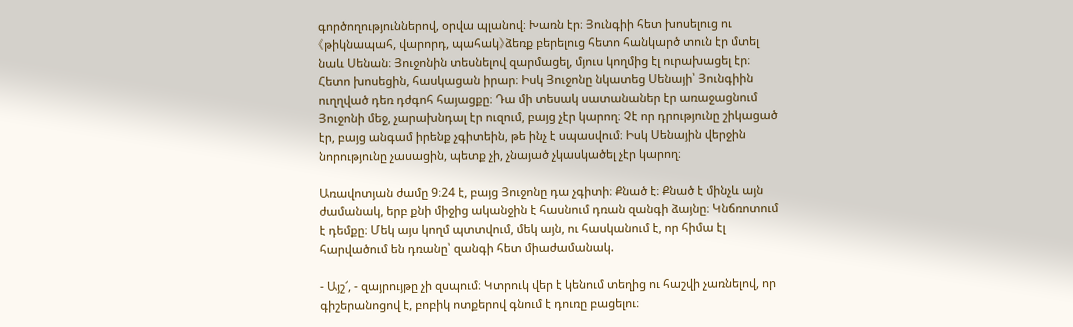գործողություններով, օրվա պլանով։ Խառն էր։ Յունգիի հետ խոսելուց ու《թիկնապահ, վարորդ, պահակ》ձեռք բերելուց հետո հանկարծ տուն էր մտել նաև Սենան։ Յուջոնին տեսնելով զարմացել, մյուս կողմից էլ ուրախացել էր։ Հետո խոսեցին, հասկացան իրար։ Իսկ Յուջոնը նկատեց Սենայի՝ Յունգիին ուղղված դեռ դժգոհ հայացքը։ Դա մի տեսակ սատանաներ էր առաջացնում Յուջոնի մեջ, չարախնդալ էր ուզում, բայց չէր կարող։ Չէ որ դրությունը շիկացած էր, բայց անգամ իրենք չգիտեին, թե ինչ է սպասվում։ Իսկ Սենային վերջին նորությունը չասացին, պետք չի, չնայած չկասկածել չէր կարող։

Առավոտյան ժամը 9։24 է, բայց Յուջոնը դա չգիտի։ Քնած է։ Քնած է մինչև այն ժամանակ, երբ քնի միջից ականջին է հասնում դռան զանգի ձայնը։ Կնճռոտում է դեմքը։ Մեկ այս կողմ պտտվում, մեկ այն, ու հասկանում է, որ հիմա էլ հարվածում են դռանը՝ զանգի հետ միաժամանակ.

- Այշ՜, - զայրույթը չի զսպում։ Կտրուկ վեր է կենում տեղից ու հաշվի չառնելով, որ գիշերանոցով է, բոբիկ ոտքերով գնում է դուռը բացելու։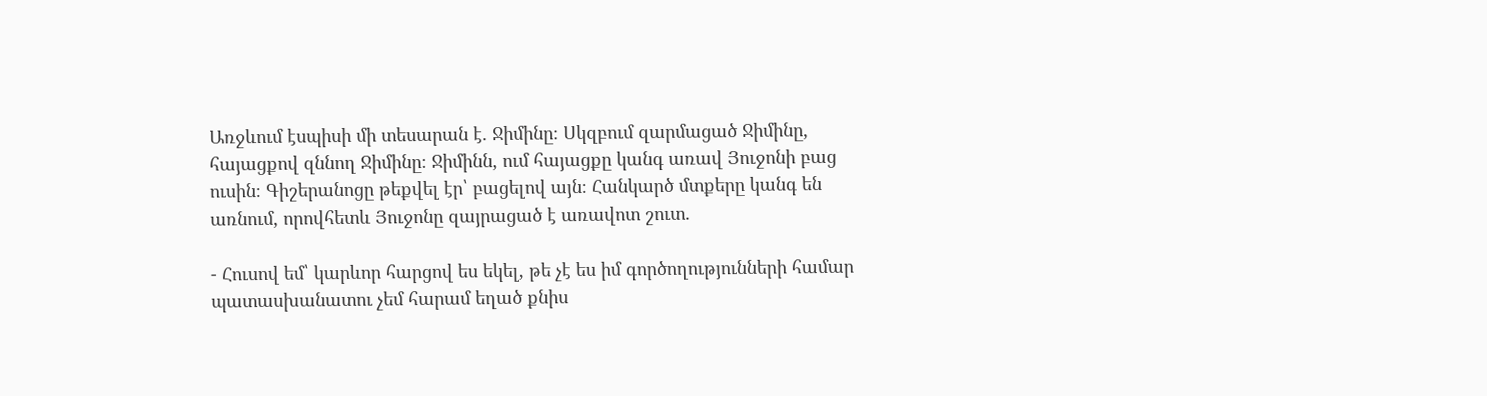Առջևում էսպիսի մի տեսարան է. Ջիմինը։ Սկզբում զարմացած Ջիմինը, հայացքով զննող Ջիմինը։ Ջիմինն, ում հայացքը կանգ առավ Յուջոնի բաց ուսին։ Գիշերանոցը թեքվել էր՝ բացելով այն։ Հանկարծ մտքերը կանգ են առնում, որովհետև Յուջոնը զայրացած է առավոտ շուտ.

- Հուսով եմ՝ կարևոր հարցով ես եկել, թե չէ ես իմ գործողությունների համար պատասխանատու չեմ հարամ եղած քնիս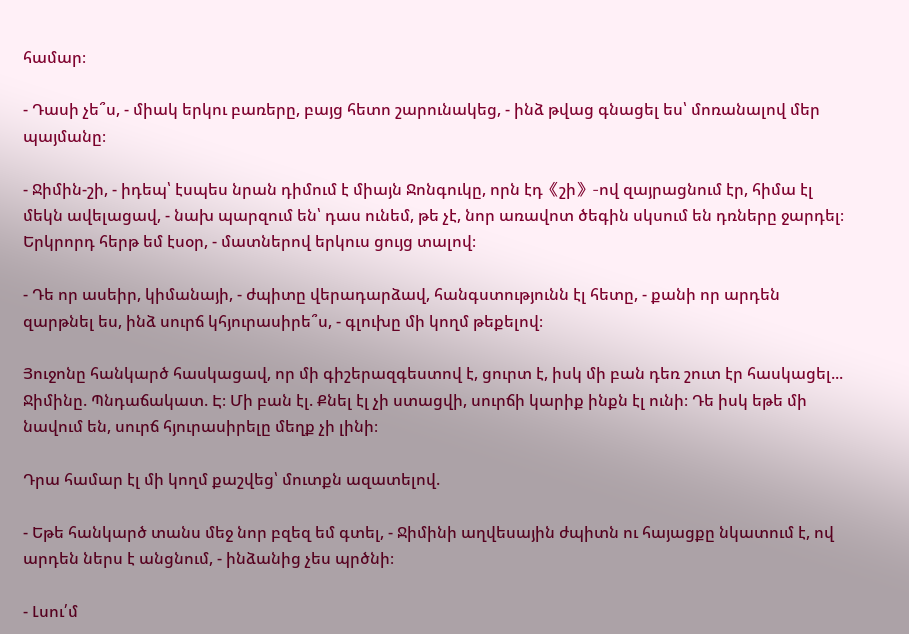համար։

- Դասի չե՞ս, - միակ երկու բառերը, բայց հետո շարունակեց, - ինձ թվաց գնացել ես՝ մոռանալով մեր պայմանը։

- Ջիմին-շի, - իդեպ՝ էսպես նրան դիմում է միայն Ջոնգուկը, որն էդ《շի》-ով զայրացնում էր, հիմա էլ մեկն ավելացավ, - նախ պարզում են՝ դաս ունեմ, թե չէ, նոր առավոտ ծեգին սկսում են դռները ջարդել։ Երկրորդ հերթ եմ էսօր, - մատներով երկուս ցույց տալով։

- Դե որ ասեիր, կիմանայի, - ժպիտը վերադարձավ, հանգստությունն էլ հետը, - քանի որ արդեն զարթնել ես, ինձ սուրճ կհյուրասիրե՞ս, - գլուխը մի կողմ թեքելով։

Յուջոնը հանկարծ հասկացավ, որ մի գիշերազգեստով է, ցուրտ է, իսկ մի բան դեռ շուտ էր հասկացել... Ջիմինը. Պնդաճակատ. Է։ Մի բան էլ. Քնել էլ չի ստացվի, սուրճի կարիք ինքն էլ ունի։ Դե իսկ եթե մի նավում են, սուրճ հյուրասիրելը մեղք չի լինի։

Դրա համար էլ մի կողմ քաշվեց՝ մուտքն ազատելով.

- Եթե հանկարծ տանս մեջ նոր բզեզ եմ գտել, - Ջիմինի աղվեսային ժպիտն ու հայացքը նկատում է, ով արդեն ներս է անցնում, - ինձանից չես պրծնի։

- Լսու՛մ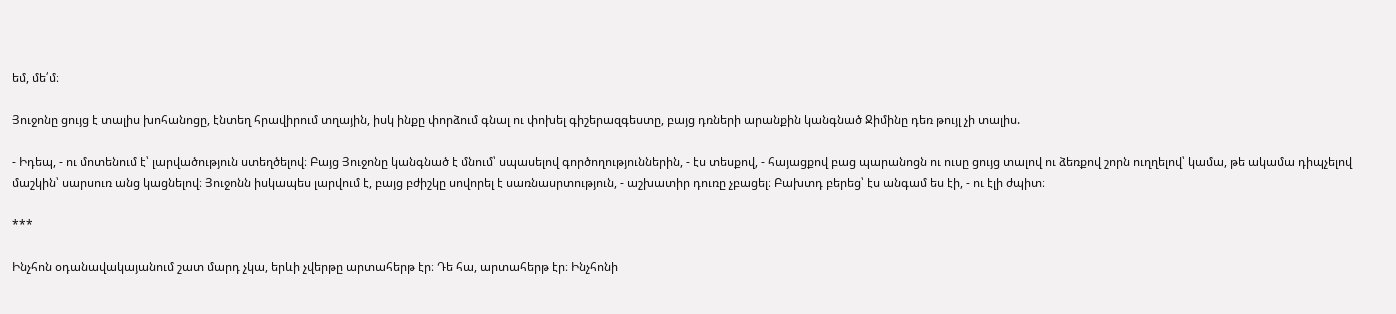եմ, մե՛մ։

Յուջոնը ցույց է տալիս խոհանոցը, էնտեղ հրավիրում տղային, իսկ ինքը փորձում գնալ ու փոխել գիշերազգեստը, բայց դռների արանքին կանգնած Ջիմինը դեռ թույլ չի տալիս.

- Իդեպ, - ու մոտենում է՝ լարվածություն ստեղծելով։ Բայց Յուջոնը կանգնած է մնում՝ սպասելով գործողություններին, - էս տեսքով, - հայացքով բաց պարանոցն ու ուսը ցույց տալով ու ձեռքով շորն ուղղելով՝ կամա, թե ակամա դիպչելով մաշկին՝ սարսուռ անց կացնելով։ Յուջոնն իսկապես լարվում է, բայց բժիշկը սովորել է սառնասրտություն, - աշխատիր դուռը չբացել։ Բախտդ բերեց՝ էս անգամ ես էի, - ու էլի ժպիտ։

***

Ինչհոն օդանավակայանում շատ մարդ չկա, երևի չվերթը արտահերթ էր։ Դե հա, արտահերթ էր։ Ինչհոնի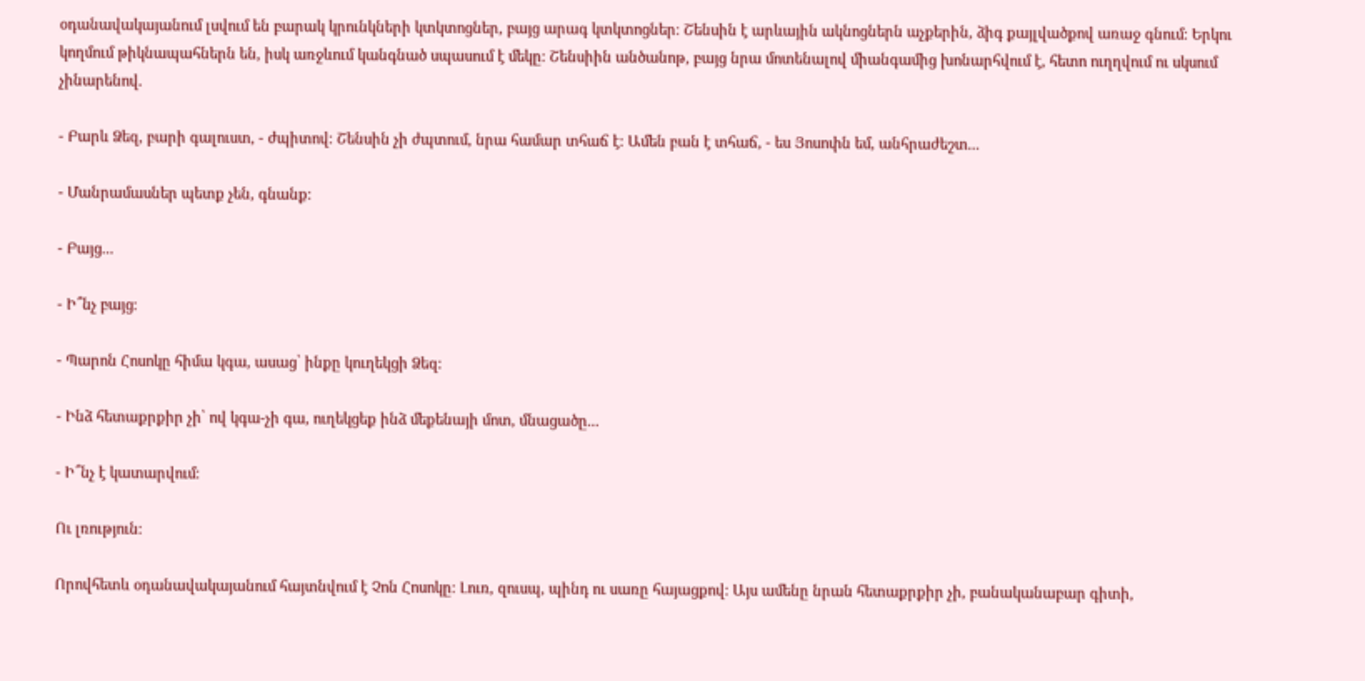օդանավակայանում լսվում են բարակ կրունկների կտկտոցներ, բայց արագ կտկտոցներ։ Շենսին է արևային ակնոցներն աչքերին, ձիգ քայլվածքով առաջ գնում։ Երկու կողմում թիկնապահներն են, իսկ առջևում կանգնած սպասում է մեկը։ Շենսիին անծանոթ, բայց նրա մոտենալով միանգամից խոնարհվում է, հետո ուղղվում ու սկսում չինարենով.

- Բարև Ձեզ, բարի գալուստ, - ժպիտով։ Շենսին չի ժպտում, նրա համար տհաճ է։ Ամեն բան է տհաճ, - ես Յոսոփն եմ, անհրաժեշտ...

- Մանրամասներ պետք չեն, գնանք։

- Բայց...

- Ի՞նչ բայց։

- Պարոն Հոսոկը հիմա կգա, ասաց՝ ինքը կուղեկցի Ձեզ։

- Ինձ հետաքրքիր չի՝ ով կգա-չի գա, ուղեկցեք ինձ մեքենայի մոտ, մնացածը...

- Ի՞նչ է կատարվում։

Ու լռություն։

Որովհետև օդանավակայանում հայտնվում է Չոն Հոսոկը։ Լուռ, զուսպ, պինդ ու սառը հայացքով։ Այս ամենը նրան հետաքրքիր չի, բանականաբար գիտի,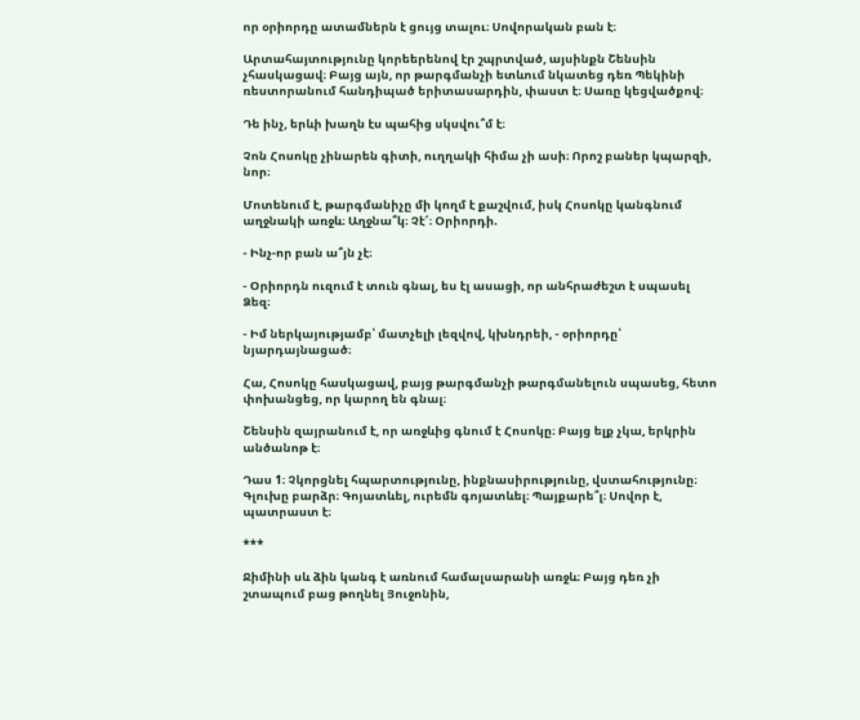որ օրիորդը ատամներն է ցույց տալու։ Սովորական բան է։

Արտահայտությունը կորեերենով էր շպրտված, այսինքն Շենսին չհասկացավ։ Բայց այն, որ թարգմանչի ետևում նկատեց դեռ Պեկինի ռեստորանում հանդիպած երիտասարդին, փաստ է։ Սառը կեցվածքով։

Դե ինչ, երևի խաղն էս պահից սկսվու՞մ է։

Չոն Հոսոկը չինարեն գիտի, ուղղակի հիմա չի ասի։ Որոշ բաներ կպարզի, նոր։

Մոտենում է, թարգմանիչը մի կողմ է քաշվում, իսկ Հոսոկը կանգնում աղջնակի առջև։ Աղջնա՞կ։ Չէ՜։ Օրիորդի.

- Ինչ-որ բան ա՞յն չէ։

- Օրիորդն ուզում է տուն գնալ, ես էլ ասացի, որ անհրաժեշտ է սպասել Ձեզ։

- Իմ ներկայությամբ՝ մատչելի լեզվով, կխնդրեի, - օրիորդը՝ նյարդայնացած։

Հա, Հոսոկը հասկացավ, բայց թարգմանչի թարգմանելուն սպասեց, հետո փոխանցեց, որ կարող են գնալ։

Շենսին զայրանում է, որ առջևից գնում է Հոսոկը։ Բայց ելք չկա, երկրին անծանոթ է։

Դաս 1։ Չկորցնել հպարտությունը, ինքնասիրությունը, վստահությունը։ Գլուխը բարձր։ Գոյատևել, ուրեմն գոյատևել։ Պայքարե՞լ։ Սովոր է, պատրաստ է։

***

Ջիմինի սև ձին կանգ է առնում համալսարանի առջև։ Բայց դեռ չի շտապում բաց թողնել Յուջոնին,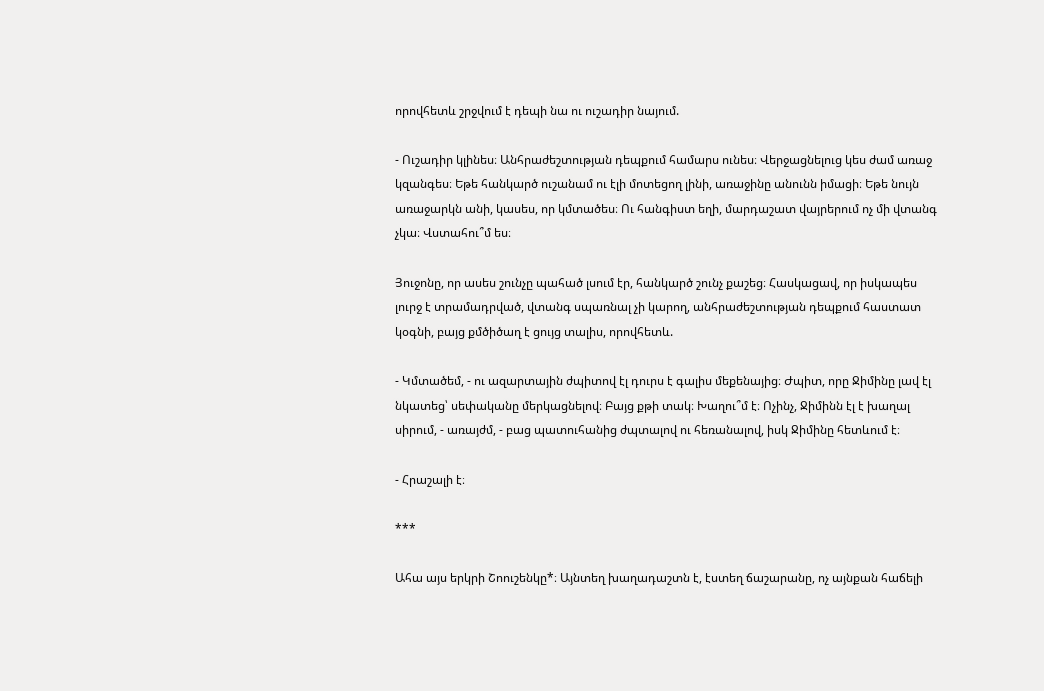որովհետև շրջվում է դեպի նա ու ուշադիր նայում.

- Ուշադիր կլինես։ Անհրաժեշտության դեպքում համարս ունես։ Վերջացնելուց կես ժամ առաջ կզանգես։ Եթե հանկարծ ուշանամ ու էլի մոտեցող լինի, առաջինը անունն իմացի։ Եթե նույն առաջարկն անի, կասես, որ կմտածես։ Ու հանգիստ եղի, մարդաշատ վայրերում ոչ մի վտանգ չկա։ Վստահու՞մ ես։

Յուջոնը, որ ասես շունչը պահած լսում էր, հանկարծ շունչ քաշեց։ Հասկացավ, որ իսկապես լուրջ է տրամադրված, վտանգ սպառնալ չի կարող, անհրաժեշտության դեպքում հաստատ կօգնի, բայց քմծիծաղ է ցույց տալիս, որովհետև.

- Կմտածեմ, - ու ազարտային ժպիտով էլ դուրս է գալիս մեքենայից։ Ժպիտ, որը Ջիմինը լավ էլ նկատեց՝ սեփականը մերկացնելով։ Բայց քթի տակ։ Խաղու՞մ է։ Ոչինչ, Ջիմինն էլ է խաղալ սիրում, - առայժմ, - բաց պատուհանից ժպտալով ու հեռանալով, իսկ Ջիմինը հետևում է։

- Հրաշալի է։

***

Ահա այս երկրի Շոուշենկը*։ Այնտեղ խաղադաշտն է, էստեղ ճաշարանը, ոչ այնքան հաճելի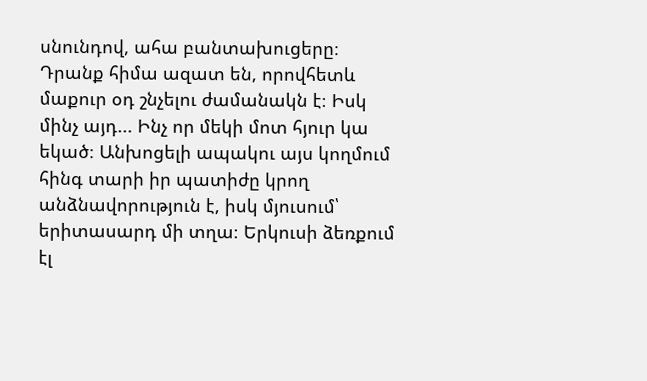սնունդով, ահա բանտախուցերը։ Դրանք հիմա ազատ են, որովհետև մաքուր օդ շնչելու ժամանակն է։ Իսկ մինչ այդ... Ինչ որ մեկի մոտ հյուր կա եկած։ Անխոցելի ապակու այս կողմում հինգ տարի իր պատիժը կրող անձնավորություն է, իսկ մյուսում՝ երիտասարդ մի տղա։ Երկուսի ձեռքում էլ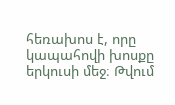հեռախոս է, որը կապահովի խոսքը երկուսի մեջ։ Թվում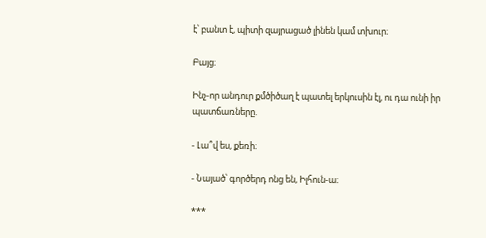է՝ բանտ է, պիտի զայրացած լինեն կամ տխուր։

Բայց։

Ինչ-որ անդուր քմծիծաղ է պատել երկուսին էլ, ու դա ունի իր պատճառները.

- Լա՞վ ես, քեռի։

- Նայած՝ գործերդ ոնց են, Իլհուն-ա։

***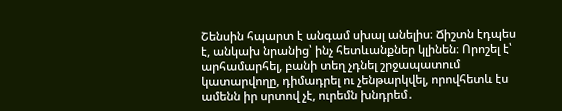Շենսին հպարտ է անգամ սխալ անելիս։ Ճիշտն էդպես է, անկախ նրանից՝ ինչ հետևանքներ կլինեն։ Որոշել է՝ արհամարհել, բանի տեղ չդնել շրջապատում կատարվողը, դիմադրել ու չենթարկվել, որովհետև էս ամենն իր սրտով չէ, ուրեմն խնդրեմ․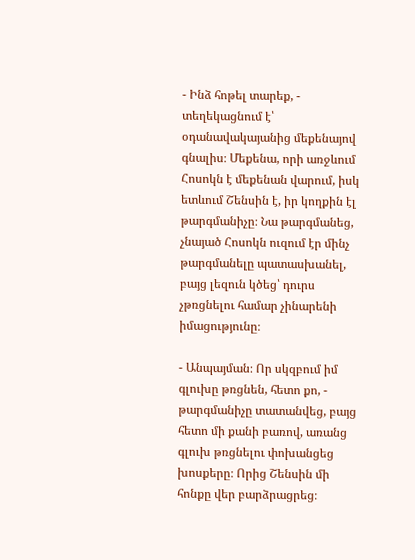- Ինձ հոթել տարեք, - տեղեկացնում է՝ օդանավակայանից մեքենայով գնալիս։ Մեքենա, որի առջևում Հոսոկն է մեքենան վարում, իսկ ետևում Շենսին է, իր կողքին էլ թարգմանիչը։ Նա թարգմանեց, չնայած Հոսոկն ուզում էր մինչ թարգմանելը պատասխանել, բայց լեզուն կծեց՝ դուրս չթռցնելու համար չինարենի իմացությունը։

- Անպայման։ Որ սկզբում իմ գլուխը թռցնեն, հետո քո, - թարգմանիչը տատանվեց, բայց հետո մի քանի բառով, առանց գլուխ թռցնելու փոխանցեց խոսքերը։ Որից Շենսին մի հոնքը վեր բարձրացրեց։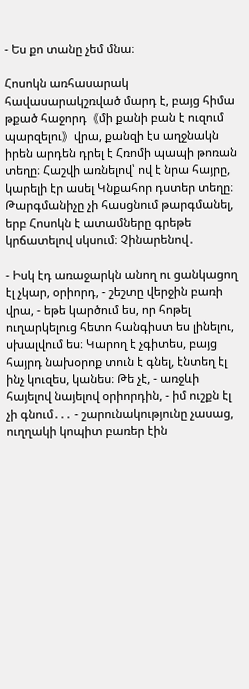- Ես քո տանը չեմ մնա։

Հոսոկն առհասարակ հավասարակշռված մարդ է, բայց հիմա թքած հաջորդ《մի քանի բան է ուզում պարզելու》վրա, քանզի էս աղջնակն իրեն արդեն դրել է Հռոմի պապի թոռան տեղը։ Հաշվի առնելով՝ ով է նրա հայրը, կարելի էր ասել Կնքահոր դստեր տեղը։ Թարգմանիչը չի հասցնում թարգմանել, երբ Հոսոկն է ատամները գրեթե կրճատելով սկսում։ Չինարենով․

- Իսկ էդ առաջարկն անող ու ցանկացող էլ չկար, օրիորդ, - շեշտը վերջին բառի վրա, - եթե կարծում ես, որ հոթել ուղարկելուց հետո հանգիստ ես լինելու, սխալվում ես։ Կարող է չգիտես, բայց հայրդ նախօրոք տուն է գնել, էնտեղ էլ ինչ կուզես, կանես։ Թե չէ, - առջևի հայելով նայելով օրիորդին, - իմ ուշքն էլ չի գնում․․․ - շարունակությունը չասաց, ուղղակի կոպիտ բառեր էին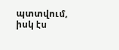պտտվում, իսկ էս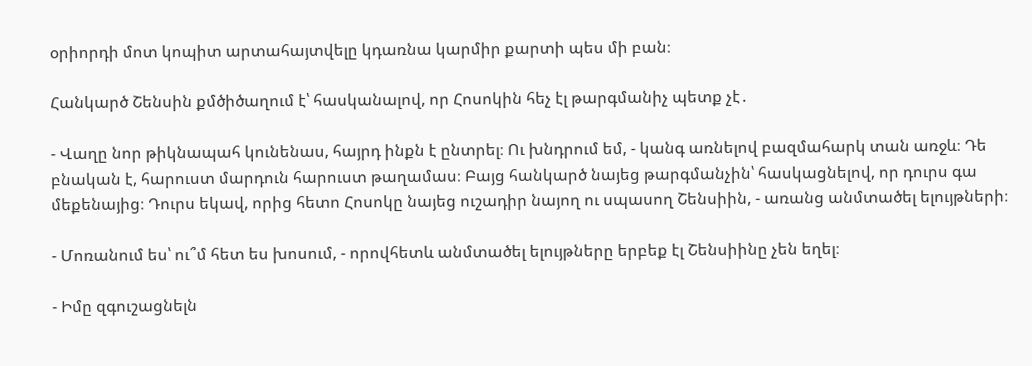օրիորդի մոտ կոպիտ արտահայտվելը կդառնա կարմիր քարտի պես մի բան։

Հանկարծ Շենսին քմծիծաղում է՝ հասկանալով, որ Հոսոկին հեչ էլ թարգմանիչ պետք չէ․

- Վաղը նոր թիկնապահ կունենաս, հայրդ ինքն է ընտրել։ Ու խնդրում եմ, - կանգ առնելով բազմահարկ տան առջև։ Դե բնական է, հարուստ մարդուն հարուստ թաղամաս։ Բայց հանկարծ նայեց թարգմանչին՝ հասկացնելով, որ դուրս գա մեքենայից։ Դուրս եկավ, որից հետո Հոսոկը նայեց ուշադիր նայող ու սպասող Շենսիին, - առանց անմտածել ելույթների։

- Մոռանում ես՝ ու՞մ հետ ես խոսում, - որովհետև անմտածել ելույթները երբեք էլ Շենսիինը չեն եղել։

- Իմը զգուշացնելն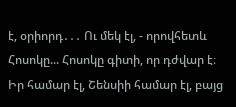է, օրիորդ․․․ Ու մեկ էլ, - որովհետև Հոսոկը... Հոսոկը գիտի, որ դժվար է։ Իր համար էլ, Շենսիի համար էլ, բայց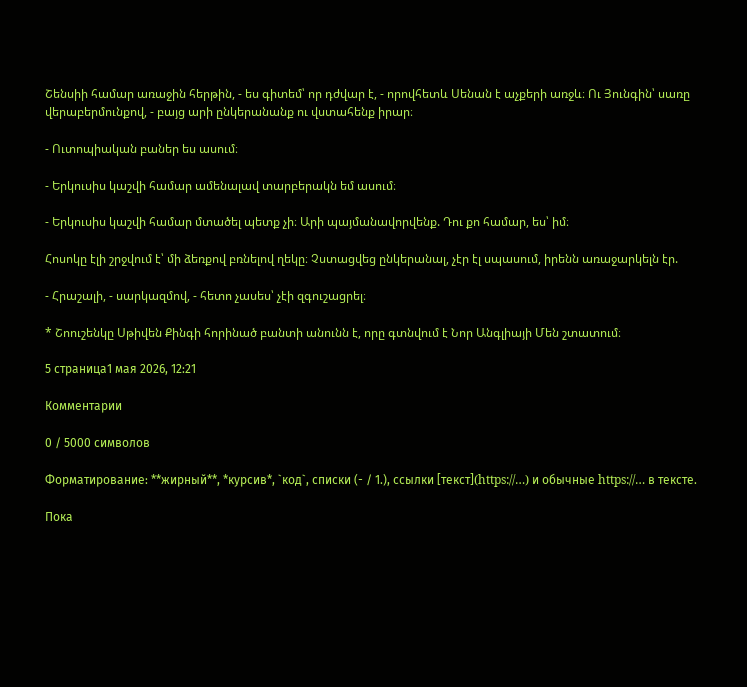Շենսիի համար առաջին հերթին, - ես գիտեմ՝ որ դժվար է, - որովհետև Սենան է աչքերի առջև։ Ու Յունգին՝ սառը վերաբերմունքով, - բայց արի ընկերանանք ու վստահենք իրար։

- Ուտոպիական բաներ ես ասում։

- Երկուսիս կաշվի համար ամենալավ տարբերակն եմ ասում։

- Երկուսիս կաշվի համար մտածել պետք չի։ Արի պայմանավորվենք. Դու քո համար, ես՝ իմ։

Հոսոկը էլի շրջվում է՝ մի ձեռքով բռնելով ղեկը։ Չստացվեց ընկերանալ, չէր էլ սպասում, իրենն առաջարկելն էր.

- Հրաշալի, - սարկազմով, - հետո չասես՝ չէի զգուշացրել։

* Շոուշենկը Սթիվեն Քինգի հորինած բանտի անունն է, որը գտնվում է Նոր Անգլիայի Մեն շտատում։

5 страница1 мая 2026, 12:21

Комментарии

0 / 5000 символов

Форматирование: **жирный**, *курсив*, `код`, списки (- / 1.), ссылки [текст](https://…) и обычные https://… в тексте.

Пока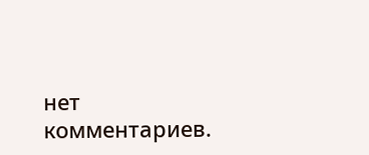нет комментариев.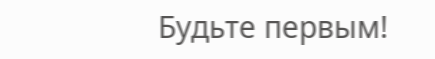Будьте первым!